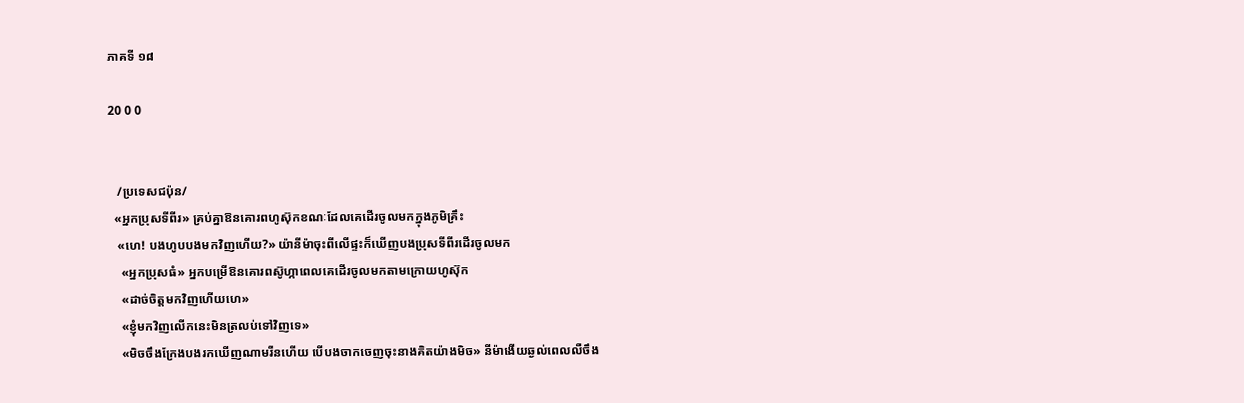ភាគទី ១៨

20 0 0


   /ប្រទេសជប៉ុន/
  «អ្នកប្រុសទីពីរ» គ្រប់គ្នាឱនគោរពហូស៊ុកខណៈដែលគេដើរចូលមកក្នុងភូមិគ្រឹះ
   «ហេ! បងហូបបងមកវិញហើយ?» យ៉ានីម៉ាចុះពីលើផ្ទះក៏ឃើញបងប្រុសទីពីរដើរចូលមក
    «អ្នកប្រុសធំ» អ្នកបម្រើឱនគោរពស៊ូហ្កាពេលគេដើរចូលមកតាមក្រោយហូស៊ុក
    «ដាច់ចិត្តមកវិញហើយហេ»
    «ខ្ញុំមកវិញលើកនេះមិនត្រលប់ទៅវិញទេ»
    «មិចចឹងក្រែងបងរកឃើញណាមរីនហើយ បើបងចាកចេញចុះនាងគិតយ៉ាងមិច» នីម៉ាងើយឆ្ងល់ពេលលឺចឹង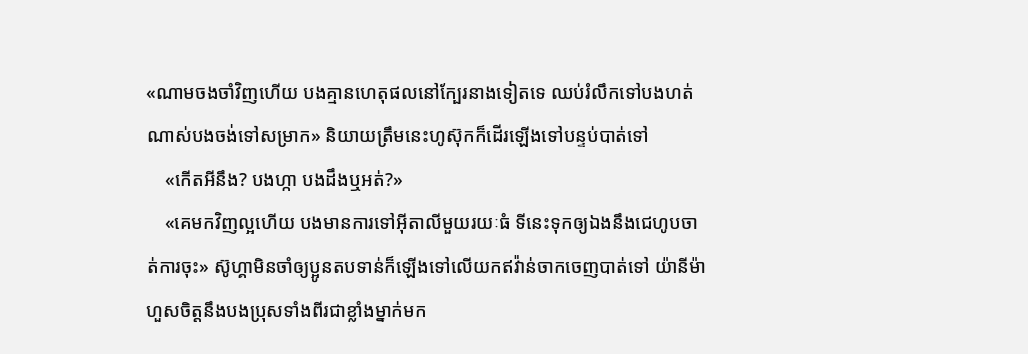«ណាមចងចាំវិញហើយ បងគ្មានហេតុផលនៅក្បែរនាងទៀតទេ ឈប់រំលឹកទៅបងហត់ណាស់បងចង់ទៅសម្រាក» និយាយត្រឹមនេះហូស៊ុកក៏ដើរឡើងទៅបន្ទប់បាត់ទៅ
    «កើតអីនឹង? បងហ្កា បងដឹងឬអត់?»
    «គេមកវិញល្អហើយ បងមានការទៅអុីតាលីមួយរយៈធំ ទីនេះទុកឲ្យឯងនឹងជេហូបចាត់ការចុះ» ស៊ូហ្គាមិនចាំឲ្យប្អូនតបទាន់ក៏ឡើងទៅលើយកឥវ៉ាន់ចាកចេញបាត់ទៅ យ៉ានីម៉ាហួសចិត្តនឹងបងប្រុសទាំងពីរជាខ្លាំងម្នាក់មក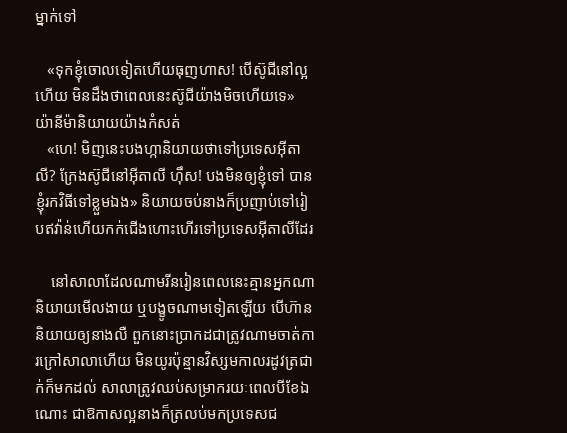ម្នាក់ទៅ

   «ទុកខ្ញុំចោលទៀតហើយធុញហាស! បើស៊ូជីនៅល្អហើយ មិនដឹងថាពេលនេះស៊ូជីយ៉ាងមិចហើយទេ» យ៉ានីម៉ានិយាយយ៉ាងកំសត់
   «ហេ! មិញនេះបងហ្កានិយាយថាទៅប្រទេសអុីតាលី? ក្រែងស៊ូជីនៅអុីតាលី ហុឹស! បងមិនឲ្យខ្ញុំទៅ បានខ្ញុំរកវិធីទៅខ្លួមឯង» និយាយចប់នាងក៏ប្រញាប់ទៅរៀបឥវ៉ាន់ហើយកក់ជើងហោះហើរទៅប្រទេសអុីតាលីដែរ

    នៅសាលាដែលណាមរីនរៀនពេលនេះគ្មានអ្នកណានិយាយមើលងាយ ឬបង្ខូចណាមទៀតឡើយ បើហ៊ាននិយាយឲ្យនាងលឺ ពួកនោះប្រាកដជាត្រូវណាមចាត់ការក្រៅសាលាហើយ មិនយូរប៉ុន្មានវិស្សមកាលរដូវត្រជាក់ក៏មកដល់ សាលាត្រូវឈប់សម្រាករយៈពេលបីខែឯណោះ ជាឱកាសល្អនាងក៏ត្រលប់មកប្រទេសជ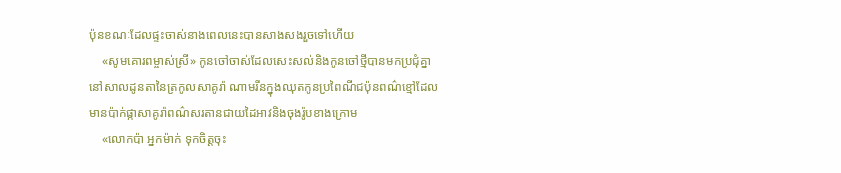ប៉ុនខណៈដែលផ្ទះចាស់នាងពេលនេះបានសាងសងរួចទៅហើយ
    «សូមគោរពម្ចាស់ស្រី» កូនចៅចាស់ដែលសេះសល់និងកូនចៅថ្មីបានមកប្រជុំគ្នានៅសាលដូនតានៃត្រកូលសាគូរ៉ា ណាមរីនក្នុងឈុតកូនប្រពៃណីជប៉ុនពណ៌ខ្មៅដែលមានប៉ាក់ផ្កាសាគូរ៉ាពណ៌សរតានជាយដៃអាវនិងចុងរ៉ូបខាងក្រោម
    «លោកប៉ា អ្នកម៉ាក់ ទុកចិត្តចុះ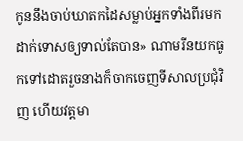កូននឹងចាប់ឃាតកដៃសម្លាប់អ្នកទាំងពីរមកដាក់ទោសឲ្យទាល់តែបាន» ណាមរីនយកធូកទៅដោតរួចនាងក៏ចាកចេញទីសាលប្រជុំវិញ ហើយវត្តមា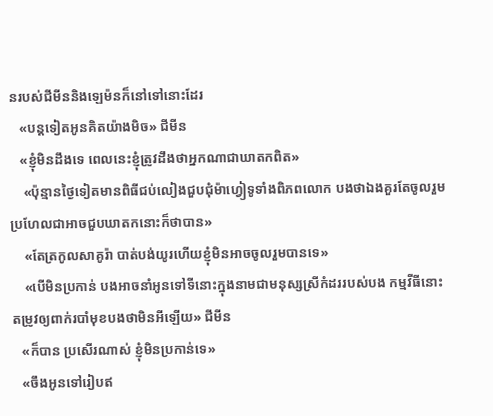នរបស់ជីមីននិងឡេម៉នក៏នៅទៅនោះដែរ
   «បន្ដទៀតអូនគិតយ៉ាងមិច» ជីមីន
   «ខ្ញុំមិនដឹងទេ ពេលនេះខ្ញុំត្រូវដឹងថាអ្នកណាជាឃាតកពិត»
    «ប៉ុន្មានថ្ងៃទៀតមានពិធីជប់លៀងជួបជុំម៉ាហ្វៀទូទាំងពិភពលោក បងថាឯងគួរតែចូលរួមប្រហែលជាអាចជួបឃាតកនោះក៏ថាបាន»
    «តែត្រកូលសាគូរ៉ា បាត់បង់យូរហើយខ្ញុំមិនអាចចូលរួមបានទេ»
    «បើមិនប្រកាន់ បងអាចនាំអូនទៅទីនោះក្នុងនាមជាមនុស្សស្រីកំដររបស់បង កម្មវីធីនោះតម្រូវឲ្យពាក់របាំមុខបងថាមិនអីឡើយ» ជីមីន
   «ក៏បាន ប្រសើរណាស់ ខ្ញុំមិនប្រកាន់ទេ»
   «ចឹងអូនទៅរៀបឥ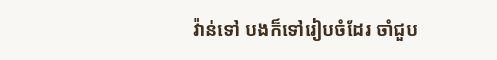វ៉ាន់ទៅ បងក៏ទៅរៀបចំដែរ ចាំជួប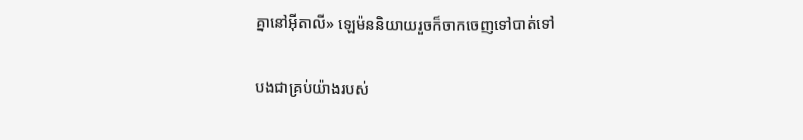គ្នានៅអុីតាលី» ឡេម៉ននិយាយរួចក៏ចាកចេញទៅបាត់ទៅ

បងជាគ្រប់យ៉ាងរបស់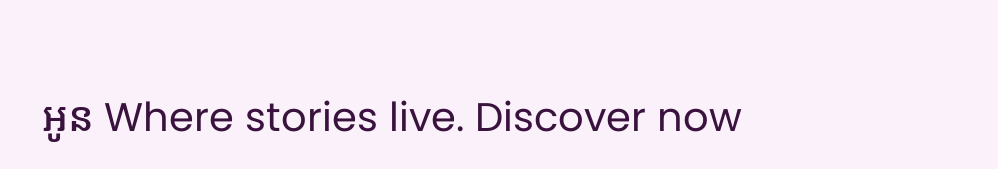អូន Where stories live. Discover now